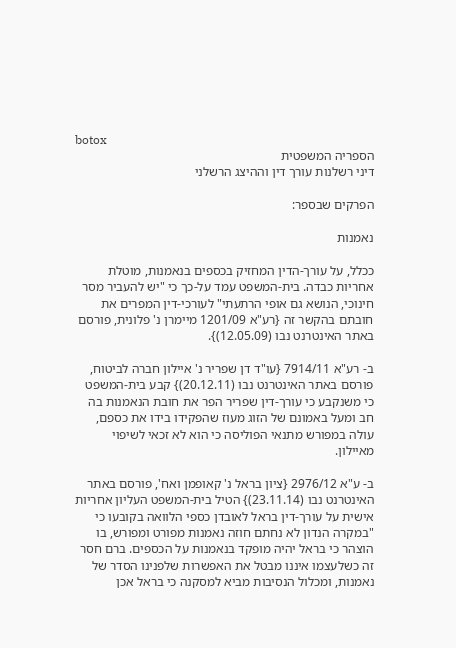botox
הספריה המשפטית
דיני רשלנות עורך דין וההיצג הרשלני

הפרקים שבספר:

נאמנות

ככלל, על עורך-הדין המחזיק בכספים בנאמנות, מוטלת אחריות כבדה. בית-המשפט עמד על-כך כי "יש להעביר מסר חינוכי, הנושא גם אופי הרתעתי" לעורכי-דין המפרים את חובתם בהקשר זה {רע"א 1201/09 מיימרן נ' פלונית, פורסם באתר האינטרנט נבו (12.05.09)}.

ב- רע"א 7914/11 {עו"ד דן שפריר נ' איילון חברה לביטוח, פורסם באתר האינטרנט נבו (20.12.11)} קבע בית-המשפט כי משנקבע כי עורך-דין שפריר הפר את חובת הנאמנות בה חב ומעל באמונם של הזוג מעוז שהפקידו בידו את כספם, עולה במפורש מתנאי הפוליסה כי הוא לא זכאי לשיפוי מאיילון.

ב- ע"א 2976/12 {ציון בראל נ' קאופמן ואח', פורסם באתר האינטרנט נבו (23.11.14)} הטיל בית-המשפט העליון אחריות אישית על עורך-דין בראל לאובדן כספי הלוואה בקובעו כי "במקרה הנדון לא נחתם חוזה נאמנות מפורט ומפורש, בו הוצהר כי בראל יהיה מופקד בנאמנות על הכספים. ברם חסר זה כשלעצמו איננו מבטל את האפשרות שלפנינו הסדר של נאמנות, ומכלול הנסיבות מביא למסקנה כי בראל אכן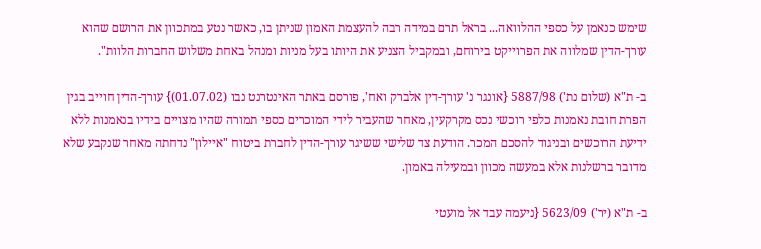שימש כנאמן על כספי ההלוואה... בראל תרם במידה רבה להעצמת האמון שניתן בו, כאשר נטע במתכוון את הרושם שהוא עורך-הדין שמלווה את הפרוייקט בירוחם, ובמקביל הצניע את היותו בעל מניות ומנהל באחת משלוש החברות הלוות".

ב- ת"א (שלום נת') 5887/98 {אונגר נ' עורך-דין אלברק ואח', פורסם באתר האינטרנט נבו (01.07.02)} עורך-הדין חוייב בגין הפרת חובת נאמנות כלפי רוכשי נכס מקרקעין, מאחר שהעביר לידי המוכרים כספי תמורה שהיו מצויים בידיו בנאמנות ללא ידיעת הרוכשים ובניגוד להסכם המכר. הודעת צד שלישי ששיגר עורך-הדין לחברת ביטוח "איילון" נדחתה מאחר שנקבע שלא מדובר ברשלנות אלא במעשה מכוון ובמעילה באמון.

ב- ת"א (יר') 5623/09 {ניעמה עבד אל מועטי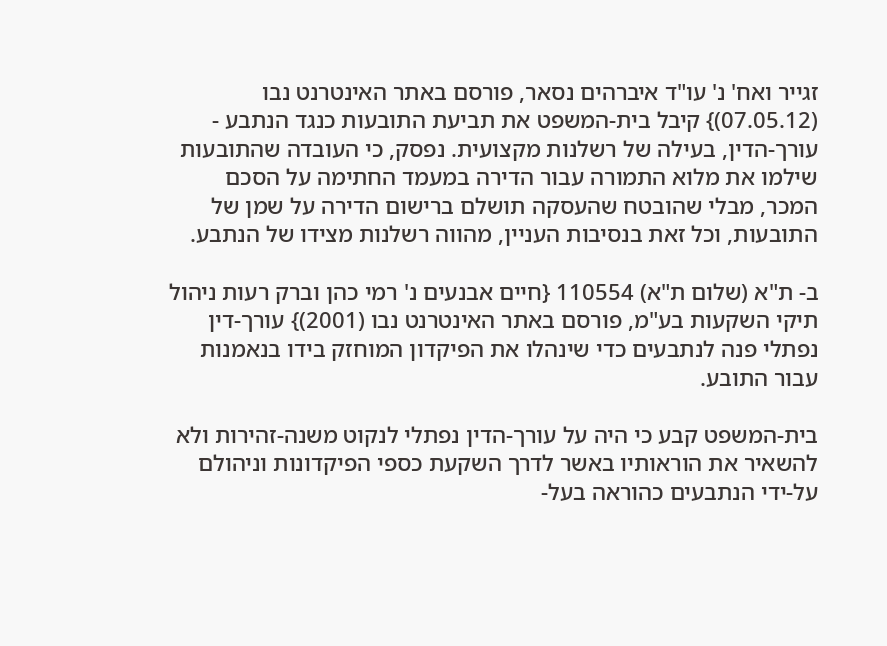זגייר ואח' נ' עו"ד איברהים נסאר, פורסם באתר האינטרנט נבו (07.05.12)} קיבל בית-המשפט את תביעת התובעות כנגד הנתבע - עורך-הדין, בעילה של רשלנות מקצועית. נפסק, כי העובדה שהתובעות שילמו את מלוא התמורה עבור הדירה במעמד החתימה על הסכם המכר, מבלי שהובטח שהעסקה תושלם ברישום הדירה על שמן של התובעות, וכל זאת בנסיבות העניין, מהווה רשלנות מצידו של הנתבע.

ב- ת"א (שלום ת"א) 110554 {חיים אבנעים נ' רמי כהן וברק רעות ניהול תיקי השקעות בע"מ, פורסם באתר האינטרנט נבו (2001)} עורך-דין נפתלי פנה לנתבעים כדי שינהלו את הפיקדון המוחזק בידו בנאמנות עבור התובע.

בית-המשפט קבע כי היה על עורך-הדין נפתלי לנקוט משנה-זהירות ולא להשאיר את הוראותיו באשר לדרך השקעת כספי הפיקדונות וניהולם על-ידי הנתבעים כהוראה בעל-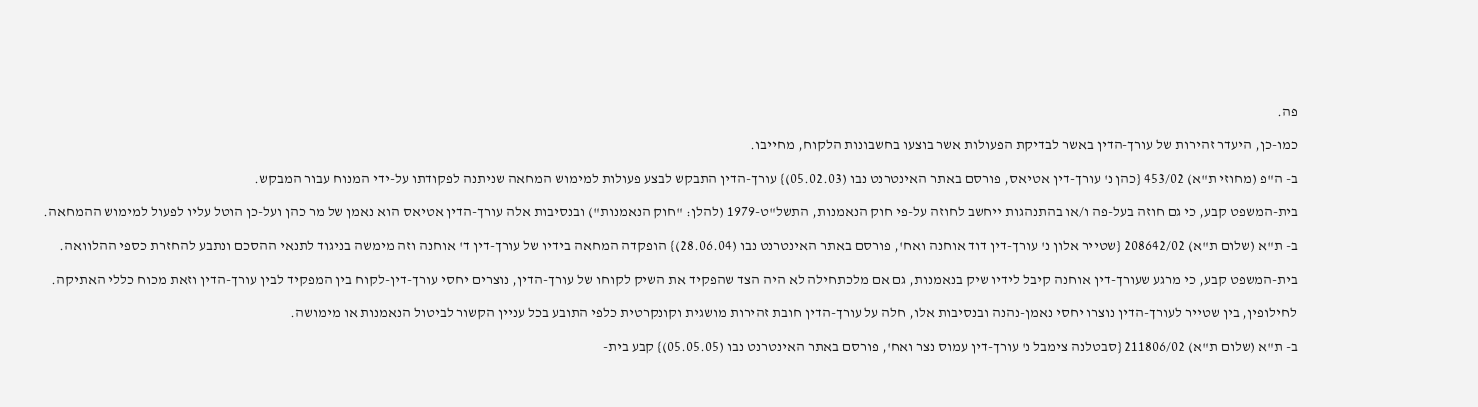פה.

כמו-כן, היעדר זהירות של עורך-הדין באשר לבדיקת הפעולות אשר בוצעו בחשבונות הלקוח, מחייבו.

ב- ה"פ (מחוזי ת"א) 453/02 {כהן נ' עורך-דין אטיאס, פורסם באתר האינטרנט נבו (05.02.03)} עורך-הדין התבקש לבצע פעולות למימוש המחאה שניתנה לפקודתו על-ידי המנוח עבור המבקש.

בית-המשפט קבע, כי גם חוזה בעל-פה ו/או בהתנהגות ייחשב לחוזה על-פי חוק הנאמנות, התשל"ט-1979 (להלן: "חוק הנאמנות") ובנסיבות אלה עורך-הדין אטיאס הוא נאמן של מר כהן ועל-כן הוטל עליו לפעול למימוש ההמחאה.

ב- ת"א (שלום ת"א) 208642/02 {שטייר אלון נ' עורך-דין דוד אוחנה ואח', פורסם באתר האינטרנט נבו (28.06.04)} הופקדה המחאה בידיו של עורך-דין ד' אוחנה וזה מימשה בניגוד לתנאי ההסכם ונתבע להחזרת כספי ההלוואה.

בית-המשפט קבע, כי מרגע שעורך-דין אוחנה קיבל לידיו שיק בנאמנות, גם אם מלכתחילה לא היה הצד שהפקיד את השיק לקוחו של עורך-הדין, נוצרים יחסי עורך-דין-לקוח בין המפקיד לבין עורך-הדין וזאת מכוח כללי האתיקה.

לחילופין, בין שטייר לעורך-הדין נוצרו יחסי נאמן-נהנה ובנסיבות אלו, חלה על עורך-הדין חובת זהירות מושגית וקונקרטית כלפי התובע בכל עניין הקשור לביטול הנאמנות או מימושה.

ב- ת"א (שלום ת"א) 211806/02 {סבטלנה צימבל נ' עורך-דין עמוס נצר ואח', פורסם באתר האינטרנט נבו (05.05.05)} קבע בית-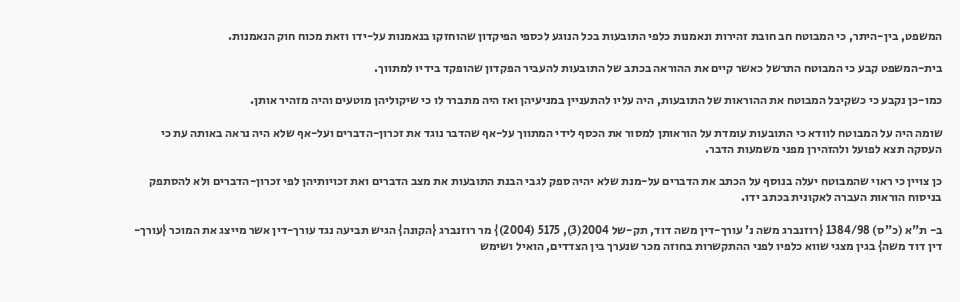המשפט, בין-היתר, כי המבוטח חב חובת זהירות ונאמנות כלפי התובעות בכל הנוגע לכספי הפיקדון שהוחזקו בנאמנות על-ידו וזאת מכוח חוק הנאמנות.

בית-המשפט קבע כי המבוטח התרשל כאשר קיים את ההוראה בכתב של התובעות להעביר הפקדון שהופקד בידיו למתווך.

כמו-כן נקבע כי כשקיבל המבוטח את ההוראות של התובעות, היה עליו להתעניין במניעיהן ואז היה מתברר לו כי שיקוליהן מוטעים והיה מזהיר אותן.

שומה היה על המבוטח לוודא כי התובעות עומדת על הוראותן למסור את הכסף לידי המתווך על-אף שהדבר נוגד את זכרון-הדברים ועל-אף שלא היה נראה באותה עת כי העסקה תצא לפועל ולהזהירן מפני משמעות הדבר.

כן צויין כי ראוי שהמבוטח יעלה בנוסף על הכתב את הדברים על-מנת שלא יהיה ספק לגבי הבנת התובעות את מצב הדברים ואת זכויותיהן לפי זכרון-הדברים ולא להסתפק בניסוח הוראות העברה לאקונית בכתב ידו.

ב- ת"א (כ"ס) 1384/98 {רוזנברג משה נ' עורך-דין משה דוד, תק-של 2004(3), 5175 (2004)} מר רוזנברג {הקונה} הגיש תביעה נגד עורך-דין אשר מייצג את המוכר {עורך-דין דוד משה} בגין מצגי שווא כלפיו לפני ההתקשרות בחוזה מכר שנערך בין הצדדים, הואיל ושימש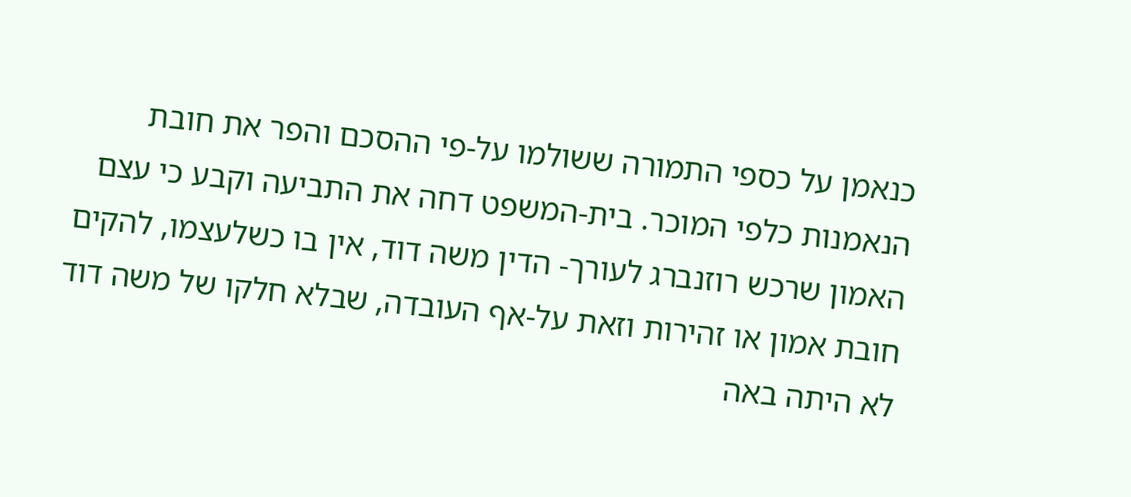כנאמן על כספי התמורה ששולמו על-פי ההסכם והפר את חובת הנאמנות כלפי המוכר. בית-המשפט דחה את התביעה וקבע כי עצם האמון שרכש רוזנברג לעורך- הדין משה דוד, אין בו כשלעצמו, להקים חובת אמון או זהירות וזאת על-אף העובדה, שבלא חלקו של משה דוד לא היתה באה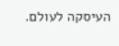העיסקה לעולם.